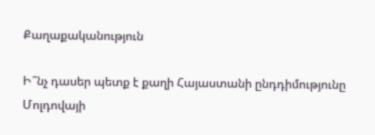Քաղաքականություն

Ի՞նչ դասեր պետք է քաղի Հայաստանի ընդդիմությունը Մոլդովայի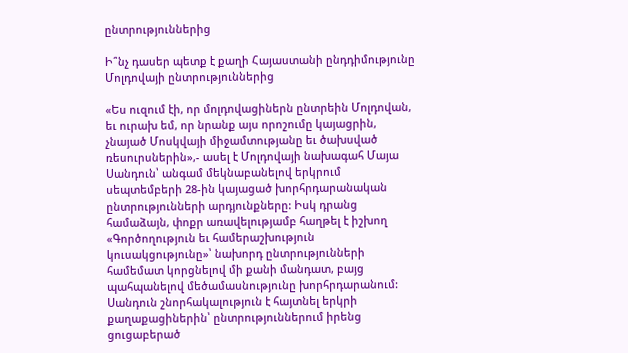ընտրություններից

Ի՞նչ դասեր պետք է քաղի Հայաստանի ընդդիմությունը Մոլդովայի ընտրություններից

«Ես ուզում էի, որ մոլդովացիներն ընտրեին Մոլդովան, եւ ուրախ եմ, որ նրանք այս որոշումը կայացրին, չնայած Մոսկվայի միջամտությանը եւ ծախսված ռեսուրսներին»,- ասել է Մոլդովայի նախագահ Մայա Սանդուն՝ անգամ մեկնաբանելով երկրում սեպտեմբերի 28-ին կայացած խորհրդարանական ընտրությունների արդյունքները: Իսկ դրանց համաձայն, փոքր առավելությամբ հաղթել է իշխող «Գործողություն եւ համերաշխություն կուսակցությունը»՝ նախորդ ընտրությունների համեմատ կորցնելով մի քանի մանդատ, բայց պահպանելով մեծամասնությունը խորհրդարանում:
Սանդուն շնորհակալություն է հայտնել երկրի քաղաքացիներին՝ ընտրություններում իրենց ցուցաբերած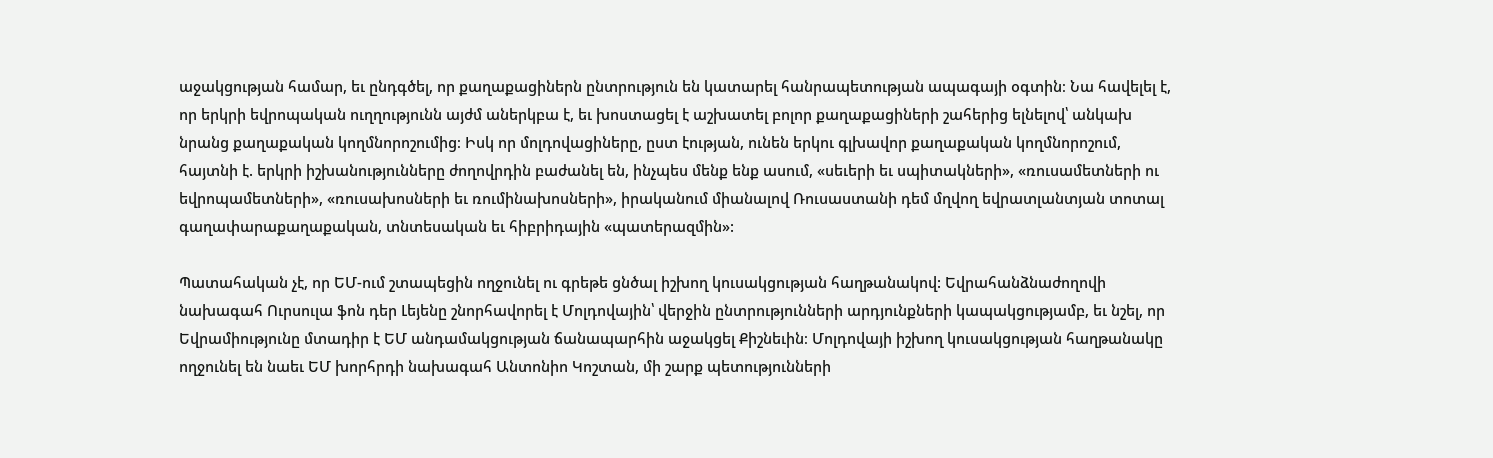աջակցության համար, եւ ընդգծել, որ քաղաքացիներն ընտրություն են կատարել հանրապետության ապագայի օգտին։ Նա հավելել է, որ երկրի եվրոպական ուղղությունն այժմ աներկբա է, եւ խոստացել է աշխատել բոլոր քաղաքացիների շահերից ելնելով՝ անկախ նրանց քաղաքական կողմնորոշումից։ Իսկ որ մոլդովացիները, ըստ էության, ունեն երկու գլխավոր քաղաքական կողմնորոշում, հայտնի է. երկրի իշխանությունները ժողովրդին բաժանել են, ինչպես մենք ենք ասում, «սեւերի եւ սպիտակների», «ռուսամետների ու եվրոպամետների», «ռուսախոսների եւ ռումինախոսների», իրականում միանալով Ռուսաստանի դեմ մղվող եվրատլանտյան տոտալ գաղափարաքաղաքական, տնտեսական եւ հիբրիդային «պատերազմին»:

Պատահական չէ, որ ԵՄ-ում շտապեցին ողջունել ու գրեթե ցնծալ իշխող կուսակցության հաղթանակով: Եվրահանձնաժողովի նախագահ Ուրսուլա ֆոն դեր Լեյենը շնորհավորել է Մոլդովային՝ վերջին ընտրությունների արդյունքների կապակցությամբ, եւ նշել, որ Եվրամիությունը մտադիր է ԵՄ անդամակցության ճանապարհին աջակցել Քիշնեւին։ Մոլդովայի իշխող կուսակցության հաղթանակը ողջունել են նաեւ ԵՄ խորհրդի նախագահ Անտոնիո Կոշտան, մի շարք պետությունների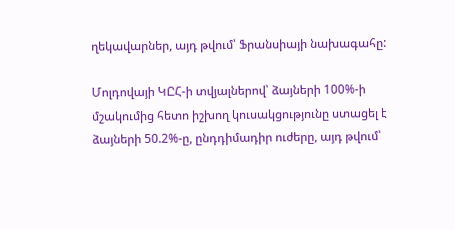ղեկավարներ, այդ թվում՝ Ֆրանսիայի նախագահը:

Մոլդովայի ԿԸՀ-ի տվյալներով՝ ձայների 100%-ի մշակումից հետո իշխող կուսակցությունը ստացել է ձայների 50.2%-ը, ընդդիմադիր ուժերը, այդ թվում՝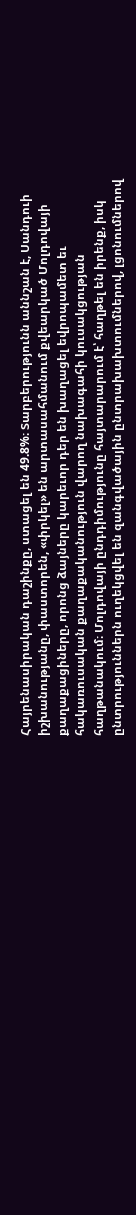Հայրենասիրական դաշինքը, ստացել են 49.8%։ Տարբերությունն աննշան է, Սանդուի իշխանությանը, փաստորեն, «փրկել» են արտասահմանում քվեարկած Մոլդովայի քաղաքացիները, որոնց ձայները կարեւոր դեր են խաղացել եվրոպամետ եւ հակառուսական քաղաքականություն վարող նախագահի կուսակցության հաղթանակում։ Մոլդովայի ընդդիմությունը հայտարարում է՝ հաղթել են իրենք, իսկ ընտրություններն ուղեկցվել են զանգվածային ընտրախախտումներով, լցոնումներով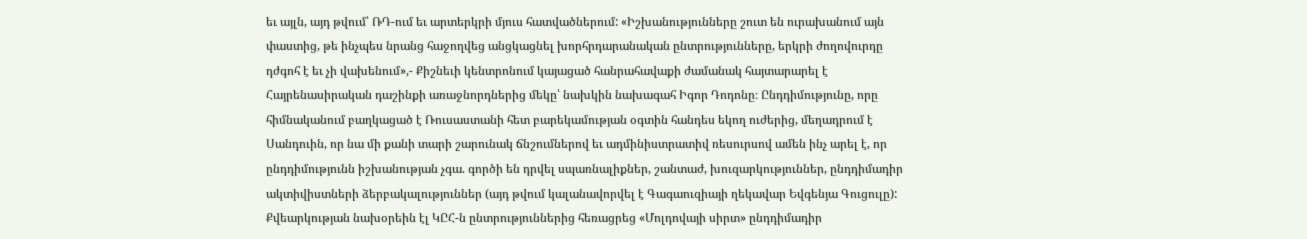եւ այլն, այդ թվում՝ ՌԴ-ում եւ արտերկրի մյուս հատվածներում: «Իշխանությունները շուտ են ուրախանում այն փաստից, թե ինչպես նրանց հաջողվեց անցկացնել խորհրդարանական ընտրությունները, երկրի ժողովուրդը դժգոհ է եւ չի վախենում»,- Քիշնեւի կենտրոնում կայացած հանրահավաքի ժամանակ հայտարարել է Հայրենասիրական դաշինքի առաջնորդներից մեկը՝ նախկին նախագահ Իգոր Դոդոնը։ Ընդդիմությունը, որը հիմնականում բաղկացած է Ռուսաստանի հետ բարեկամության օգտին հանդես եկող ուժերից, մեղադրում է Սանդուին, որ նա մի քանի տարի շարունակ ճնշումներով եւ ադմինիստրատիվ ռեսուրսով ամեն ինչ արել է, որ ընդդիմությունն իշխանության չգա. գործի են դրվել սպառնալիքներ, շանտաժ, խուզարկություններ, ընդդիմադիր ակտիվիստների ձերբակալություններ (այդ թվում կալանավորվել է Գագաուզիայի ղեկավար Եվգենյա Գուցուլը): Քվեարկության նախօրեին էլ ԿԸՀ-ն ընտրություններից հեռացրեց «Մոլդովայի սիրտ» ընդդիմադիր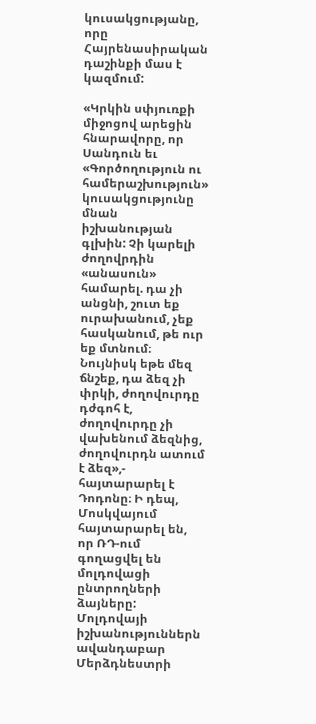կուսակցությանը, որը Հայրենասիրական դաշինքի մաս է կազմում:

«Կրկին սփյուռքի միջոցով արեցին հնարավորը, որ Սանդուն եւ «Գործողություն ու համերաշխություն» կուսակցությունը մնան իշխանության գլխին: Չի կարելի ժողովրդին «անասուն» համարել. դա չի անցնի, շուտ եք ուրախանում, չեք հասկանում, թե ուր եք մտնում։ Նույնիսկ եթե մեզ ճնշեք, դա ձեզ չի փրկի, ժողովուրդը դժգոհ է, ժողովուրդը չի վախենում ձեզնից, ժողովուրդն ատում է ձեզ»,- հայտարարել է Դոդոնը։ Ի դեպ, Մոսկվայում հայտարարել են, որ ՌԴ-ում գողացվել են մոլդովացի ընտրողների ձայները: Մոլդովայի իշխանություններն ավանդաբար Մերձդնեստրի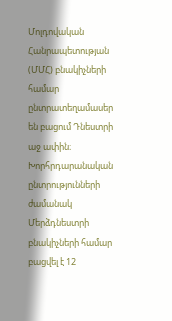Մոլդովական Հանրապետության (ՄՄՀ) բնակիչների համար ընտրատեղամասեր են բացում Դնեստրի աջ ափին։ Խորհրդարանական ընտրությունների ժամանակ Մերձդնեստրի բնակիչների համար բացվել է 12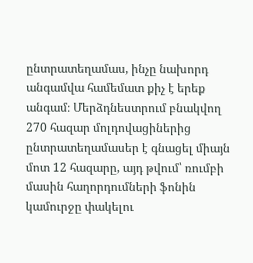ընտրատեղամաս, ինչը նախորդ անգամվա համեմատ քիչ է երեք անգամ։ Մերձդնեստրում բնակվող 270 հազար մոլդովացիներից ընտրատեղամասեր է գնացել միայն մոտ 12 հազարը, այդ թվում՝ ռումբի մասին հաղորդումների ֆոնին կամուրջը փակելու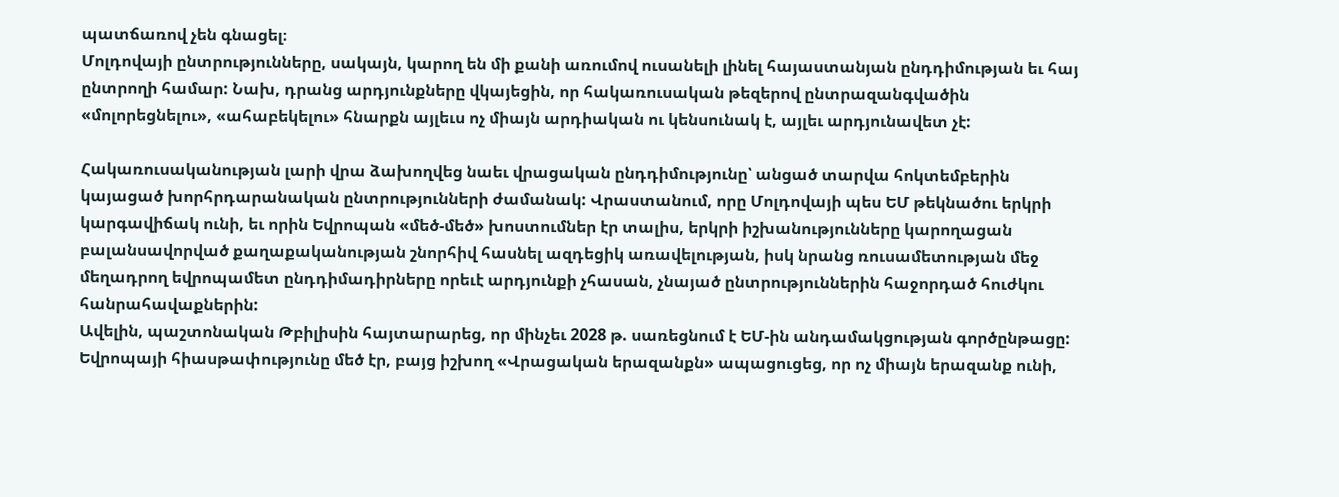պատճառով չեն գնացել։
Մոլդովայի ընտրությունները, սակայն, կարող են մի քանի առումով ուսանելի լինել հայաստանյան ընդդիմության եւ հայ ընտրողի համար: Նախ, դրանց արդյունքները վկայեցին, որ հակառուսական թեզերով ընտրազանգվածին «մոլորեցնելու», «ահաբեկելու» հնարքն այլեւս ոչ միայն արդիական ու կենսունակ է, այլեւ արդյունավետ չէ:

Հակառուսականության լարի վրա ձախողվեց նաեւ վրացական ընդդիմությունը՝ անցած տարվա հոկտեմբերին կայացած խորհրդարանական ընտրությունների ժամանակ: Վրաստանում, որը Մոլդովայի պես ԵՄ թեկնածու երկրի կարգավիճակ ունի, եւ որին Եվրոպան «մեծ-մեծ» խոստումներ էր տալիս, երկրի իշխանությունները կարողացան բալանսավորված քաղաքականության շնորհիվ հասնել ազդեցիկ առավելության, իսկ նրանց ռուսամետության մեջ մեղադրող եվրոպամետ ընդդիմադիրները որեւէ արդյունքի չհասան, չնայած ընտրություններին հաջորդած հուժկու հանրահավաքներին:
Ավելին, պաշտոնական Թբիլիսին հայտարարեց, որ մինչեւ 2028 թ. սառեցնում է ԵՄ-ին անդամակցության գործընթացը: Եվրոպայի հիասթափությունը մեծ էր, բայց իշխող «Վրացական երազանքն» ապացուցեց, որ ոչ միայն երազանք ունի,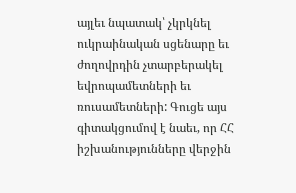այլեւ նպատակ՝ չկրկնել ուկրաինական սցենարը եւ ժողովրդին չտարբերակել եվրոպամետների եւ ռուսամետների: Գուցե այս գիտակցումով է նաեւ, որ ՀՀ իշխանությունները վերջին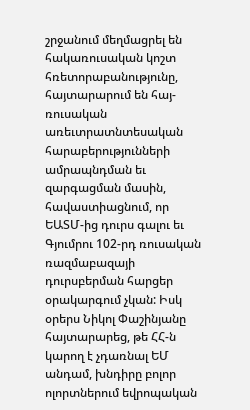շրջանում մեղմացրել են հակառուսական կոշտ հռետորաբանությունը, հայտարարում են հայ-ռուսական առեւտրատնտեսական հարաբերությունների ամրապնդման եւ զարգացման մասին, հավաստիացնում, որ ԵԱՏՄ-ից դուրս գալու եւ Գյումրու 102-րդ ռուսական ռազմաբազայի դուրսբերման հարցեր օրակարգում չկան: Իսկ օրերս Նիկոլ Փաշինյանը հայտարարեց, թե ՀՀ-ն կարող է չդառնալ ԵՄ անդամ, խնդիրը բոլոր ոլորտներում եվրոպական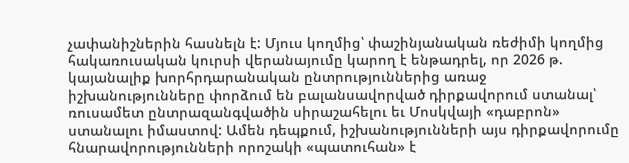չափանիշներին հասնելն է: Մյուս կողմից՝ փաշինյանական ռեժիմի կողմից հակառուսական կուրսի վերանայումը կարող է ենթադրել, որ 2026 թ. կայանալիք խորհրդարանական ընտրություններից առաջ իշխանությունները փորձում են բալանսավորված դիրքավորում ստանալ՝ ռուսամետ ընտրազանգվածին սիրաշահելու եւ Մոսկվայի «դաբրոն» ստանալու իմաստով: Ամեն դեպքում, իշխանությունների այս դիրքավորումը հնարավորությունների որոշակի «պատուհան» է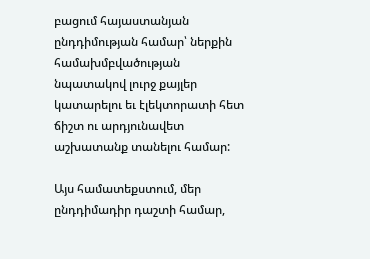բացում հայաստանյան ընդդիմության համար՝ ներքին համախմբվածության նպատակով լուրջ քայլեր կատարելու եւ էլեկտորատի հետ ճիշտ ու արդյունավետ աշխատանք տանելու համար:

Այս համատեքստում, մեր ընդդիմադիր դաշտի համար,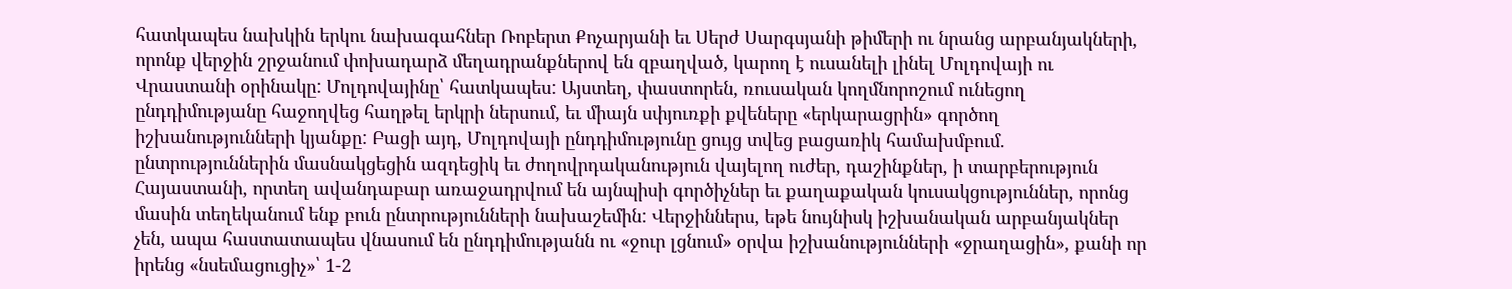հատկապես նախկին երկու նախագահներ Ռոբերտ Քոչարյանի եւ Սերժ Սարգսյանի թիմերի ու նրանց արբանյակների, որոնք վերջին շրջանում փոխադարձ մեղադրանքներով են զբաղված, կարող է ուսանելի լինել Մոլդովայի ու Վրաստանի օրինակը: Մոլդովայինը՝ հատկապես: Այստեղ, փաստորեն, ռուսական կողմնորոշում ունեցող ընդդիմությանը հաջողվեց հաղթել երկրի ներսում, եւ միայն սփյուռքի քվեները «երկարացրին» գործող իշխանությունների կյանքը: Բացի այդ, Մոլդովայի ընդդիմությունը ցույց տվեց բացառիկ համախմբում. ընտրություններին մասնակցեցին ազդեցիկ եւ ժողովրդականություն վայելող ուժեր, դաշինքներ, ի տարբերություն Հայաստանի, որտեղ ավանդաբար առաջադրվում են այնպիսի գործիչներ եւ քաղաքական կուսակցություններ, որոնց մասին տեղեկանում ենք բուն ընտրությունների նախաշեմին: Վերջիններս, եթե նույնիսկ իշխանական արբանյակներ չեն, ապա հաստատապես վնասում են ընդդիմությանն ու «ջուր լցնում» օրվա իշխանությունների «ջրաղացին», քանի որ իրենց «նսեմացուցիչ»՝ 1-2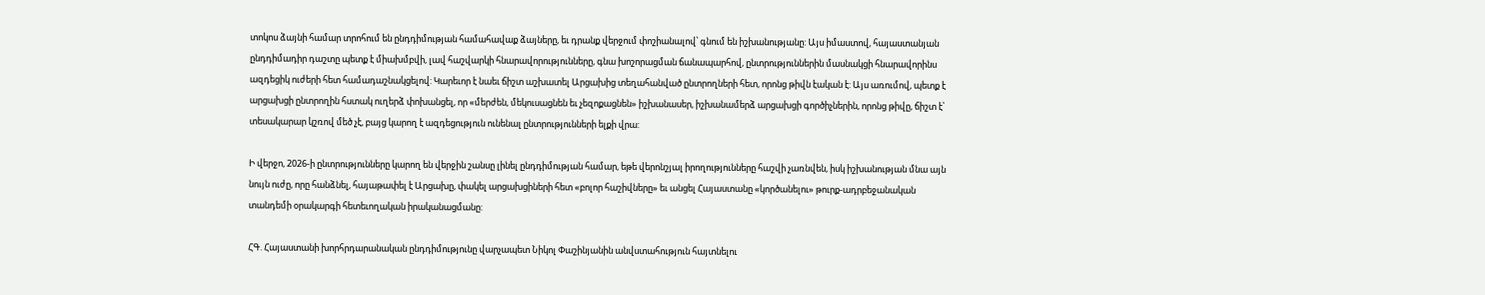տոկոս ձայնի համար տրոհում են ընդդիմության համահավաք ձայները, եւ դրանք վերջում փոշիանալով՝ գնում են իշխանությանը: Այս իմաստով, հայաստանյան ընդդիմադիր դաշտը պետք է միախմբվի, լավ հաշվարկի հնարավորությունները, գնա խոշորացման ճանապարհով, ընտրություններին մասնակցի հնարավորինս ազդեցիկ ուժերի հետ համադաշնակցելով: Կարեւոր է նաեւ ճիշտ աշխատել Արցախից տեղահանված ընտրողների հետ, որոնց թիվն էական է: Այս առումով, պետք է արցախցի ընտրողին հստակ ուղերձ փոխանցել, որ «մերժեն, մեկուսացնեն եւ չեզոքացնեն» իշխանասեր, իշխանամերձ արցախցի գործիչներին, որոնց թիվը, ճիշտ է՝ տեսակարար կշռով մեծ չէ, բայց կարող է ազդեցություն ունենալ ընտրությունների ելքի վրա:

Ի վերջո, 2026-ի ընտրությունները կարող են վերջին շանսը լինել ընդդիմության համար, եթե վերոնշյալ իրողությունները հաշվի չառնվեն, իսկ իշխանության մնա այն նույն ուժը, որը հանձնել, հայաթափել է Արցախը, փակել արցախցիների հետ «բոլոր հաշիվները» եւ անցել Հայաստանը «կործանելու» թուրք-ադրբեջանական տանդեմի օրակարգի հետեւողական իրականացմանը:

ՀԳ. Հայաստանի խորհրդարանական ընդդիմությունը վարչապետ Նիկոլ Փաշինյանին անվստահություն հայտնելու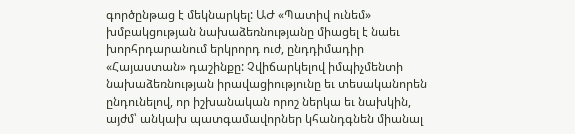գործընթաց է մեկնարկել: ԱԺ «Պատիվ ունեմ» խմբակցության նախաձեռնությանը միացել է նաեւ խորհրդարանում երկրորդ ուժ, ընդդիմադիր «Հայաստան» դաշինքը: Չվիճարկելով իմպիչմենտի նախաձեռնության իրավացիությունը եւ տեսականորեն ընդունելով, որ իշխանական որոշ ներկա եւ նախկին, այժմ՝ անկախ պատգամավորներ կհանդգնեն միանալ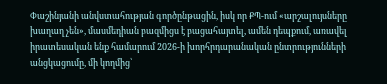Փաշինյանի անվստահության գործընթացին, իսկ որ ՔՊ-ում «արշալույսները խաղաղ չեն», մասմեդիան բազմիցս է բացահայտել, ամեն դեպքում, առավել իրատեսական ենք համարում 2026-ի խորհրդարանական ընտրությունների անցկացումը, մի կողմից՝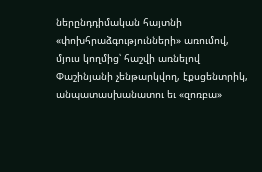ներընդդիմական հայտնի «փոխհրաձգությունների» առումով, մյուս կողմից՝ հաշվի առնելով Փաշինյանի չենթարկվող, էքսցենտրիկ, անպատասխանատու եւ «զոռբա»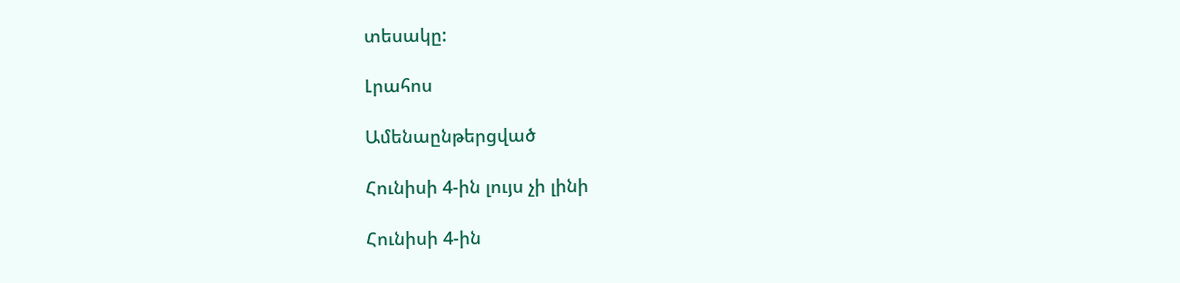տեսակը:

Լրահոս

Ամենաընթերցված

Հունիսի 4-ին լույս չի լինի

Հունիսի 4-ին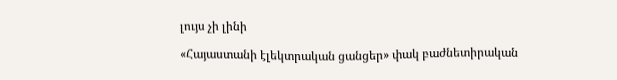լույս չի լինի

«Հայաստանի էլեկտրական ցանցեր» փակ բաժնետիրական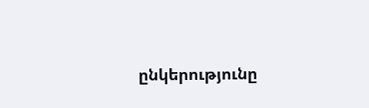ընկերությունը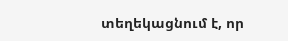տեղեկացնում է, որ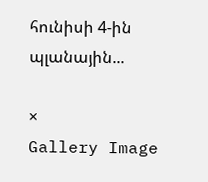հունիսի 4-ին պլանային...

×
Gallery Image